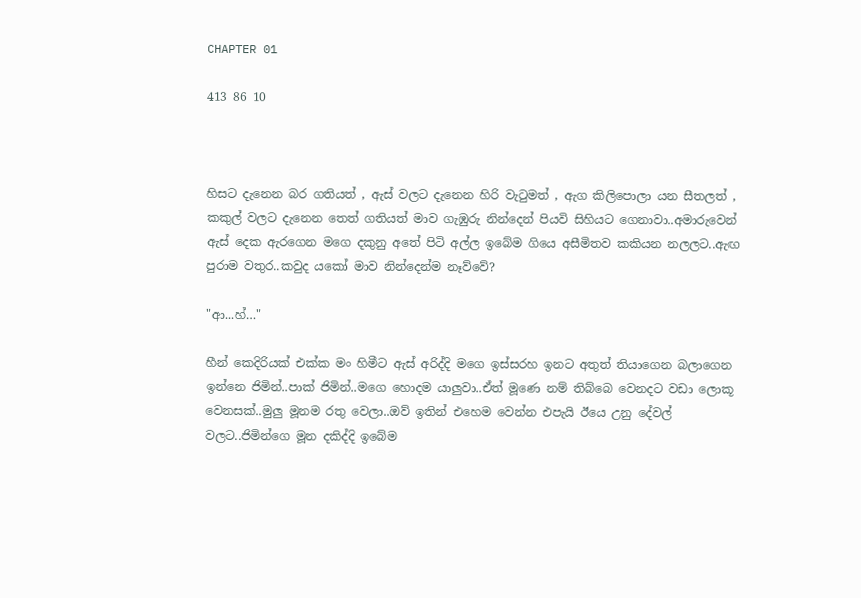CHAPTER 01

413 86 10



හිසට දැනෙන බර ගතියත් , ඇස් වලට දැනෙන හිරි වැටුමත් , ඇග කිලිපොලා යන සීතලත් , කකුල් වලට දැනෙන තෙත් ගතියත් මාව ගැඹුරු නින්දෙන් පියවි සිහියට ගෙනාවා..අමාරුවෙන් ඇස් දෙක ඇරගෙන මගෙ දකුනු අතේ පිටි අල්ල ඉබේම ගියෙ අසීමිතව කකියන නලලට..ඇඟ පුරාම වතුර..කවුද යකෝ මාව නින්දෙන්ම නෑව්වේ?

"ආ...හ්…"

හීන් කෙදිරියක් එක්ක මං හිමීට ඇස් අරිද්දි මගෙ ඉස්සරහ ඉනට අතුත් තියාගෙන බලාගෙන ඉන්නෙ ජිමින්..පාක් ජිමින්..මගෙ හොදම යාලුවා..ඒත් මූණෙ නම් තිබ්බෙ වෙනදට වඩා ලොකූ වෙනසක්..මුලු මූනම රතු වෙලා..ඔව් ඉතින් එහෙම වෙන්න එපැයි ඊයෙ උනු දේවල් වලට..ජිමින්ගෙ මූන දකිද්දි ඉබේම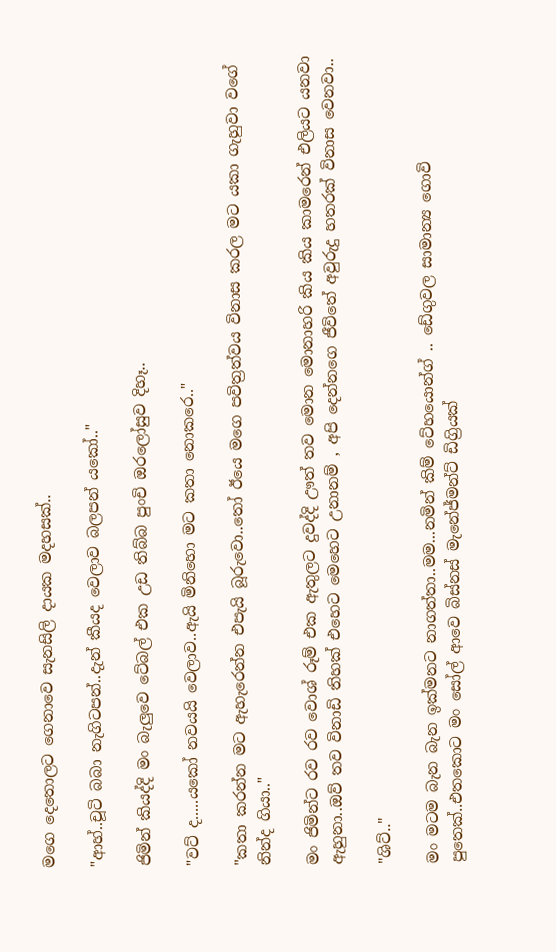මගෙ දෙතොලට ගෙනාවෙ සැනසිලි දායක මදහසක්..

"ආහ්..චූටි බබා නැගිටපන්..දැන් කීයද වෙලාව බලපන් යකෝ.."

ජිමින් කියද්දි මං බැලුවෙ ටේබල් එක උඩ තිබ්බ පුංචි ඔරලෝසුව දිහෑ..

"වට් ද.....යකෝ නවයයි වෙලාව..ඇයි මිනිහො මට කතා නොකරෙ.."

"කතා කරන්න මට ඇහැරෙන්න එපැයි බූරුවො..තෝ ඊයෙ මගෙ පවිත්‍රත්වය විනාස කරල මට යකා ගැහුවා වගේ නින්ද ගියා.."

මං ජිමින්ට රව රව වොශ් රූම් එක ඇතුලට දුවද්දි ඌත් තව මොන මොනාහරි කිය කිය කාමරෙන් එලියට යනවා ඇහුනා..ඔව් තව විනාඩි තිහක් එහෙට මෙහෙට උනානම් , අපි දෙන්නගෙ ජීවිතේ අවුරුදු හතරක් විනාස වෙනවා..

"ශිට්.."

මං මටම බැන බැන ඉක්මනට නාගත්තා..මම...නමින් කිම් ටේහයොන්ග් .. ඩේගුවල සාමාන්‍ය ගොවි පුතෙක්..එතකොට මං සෝල් ආවෙ බිස්නස් මැනේජ්මන්ට් ඩිග්‍රියක්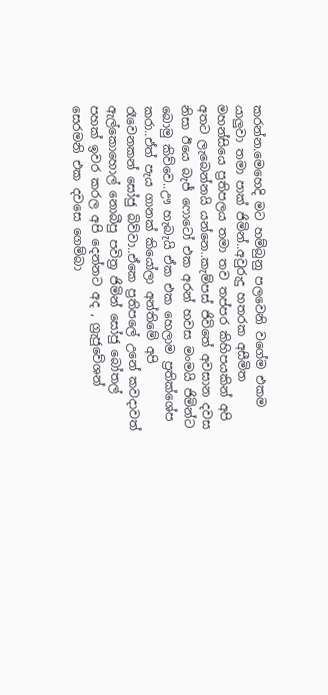කරන්න.මෙහෙදි මට හම්බුනු පලවෙනි වගේම එකම යාලුවා තමා පාක් ජිමින්..අවුරුදු හතරක අසීමිත මහන්සියෙ ප්‍රතිපලය තමා තව තප්පර කිහිපයකින් අපි අතට ලැබෙන්නයි යන්නෙ..කැම්පස් ජිවිතේ අවසාන දවස නිසා ඊයෙ බැජ් ෆොටෝ එක අරන් හවස මංමයි ජිමින්ට බොමු කිව්වෙ..ඌ හැබැයි ඒක එක හෙලාම ප්‍රතික්ශේප කරා..ඒත් පැය ගානක් කියෝලා අන්තිමේ අපි රෑවෙනකන් සෝජු බිව්වා..ඒකෙ ප්‍රතිපලේ උනේ කවදාවත් ඇල්කොහොල් නොබීපු පවිත්‍ර ජිමින් සෝජු බෝතල් පහක් ඉවර කරල අපි දෙන්නට අද , ග්‍රැජුවේශන් සෙරමනි එක දවසෙ ගෙම්බා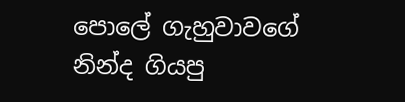පොලේ ගැහුවාවගේ නින්ද ගියපු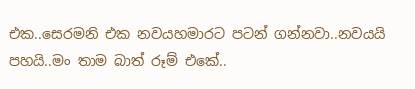එක..සෙරමනි එක නවයහමාරට පටන් ගන්නවා..නවයයි පහයි..මං තාම බාත් රූම් එකේ..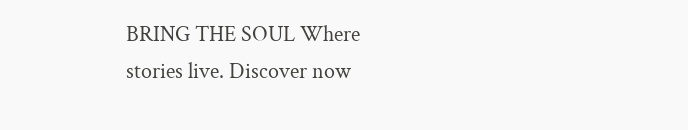BRING THE SOUL Where stories live. Discover now